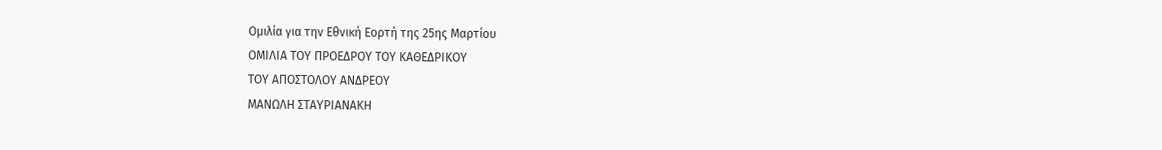Ομιλία για την Εθνική Εορτή της 25ης Μαρτίου
ΟΜΙΛΙΑ ΤΟΥ ΠΡΟΕΔΡΟΥ ΤΟΥ ΚΑΘΕΔΡΙΚΟΥ
ΤΟΥ ΑΠΟΣΤΟΛΟΥ ΑΝΔΡΕΟΥ
ΜΑΝΩΛΗ ΣΤΑΥΡΙΑΝΑΚΗ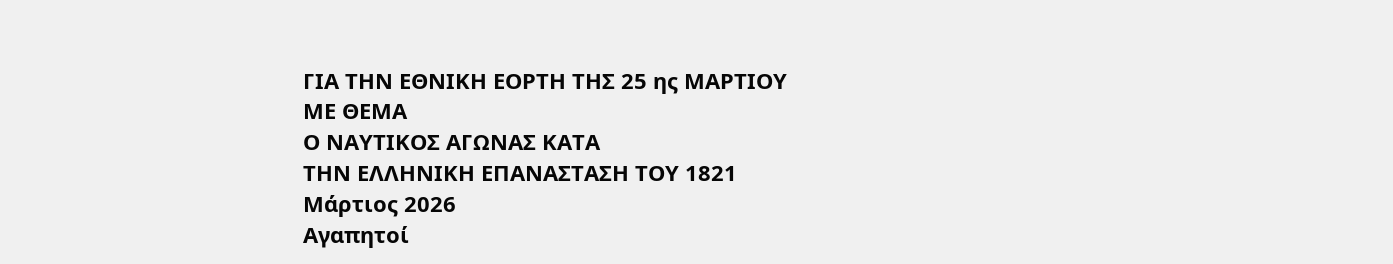ΓΙΑ ΤΗΝ ΕΘΝΙΚΗ ΕΟΡΤΗ ΤΗΣ 25 ης ΜΑΡΤΙΟΥ
ΜΕ ΘΕΜΑ
Ο ΝΑΥΤΙΚΟΣ ΑΓΩΝΑΣ ΚΑΤΑ
ΤΗΝ ΕΛΛΗΝΙΚΗ ΕΠΑΝΑΣΤΑΣΗ ΤΟΥ 1821
Μάρτιος 2026
Αγαπητοί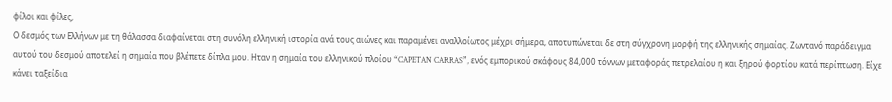φίλοι και φίλες,
Ο δεσμός των Ελλήνων με τη θάλασσα διαφαίνεται στη συνόλη ελληνική ιστορία ανά τους αιώνες και παραμένει αναλλοίωτος μέχρι σήμερα, αποτυπώνεται δε στη σύγχρονη μορφή της ελληνικής σημαίας. Ζωντανό παράδειγμα αυτού του δεσμού αποτελεί η σημαία που βλέπετε δίπλα μου. Ηταν η σημαία του ελληνικού πλοίου “CAPETAN CARRAS”, ενός εμπορικού σκάφους 84,000 τόννων μεταφοράς πετρελαίου η και ξηρού φορτίου κατά περίπτωση. Είχε κάνει ταξείδια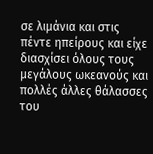σε λιμάνια και στις πέντε ηπείρους και είχε διασχίσει όλους τους μεγάλους ωκεανούς και πολλές άλλες θάλασσες του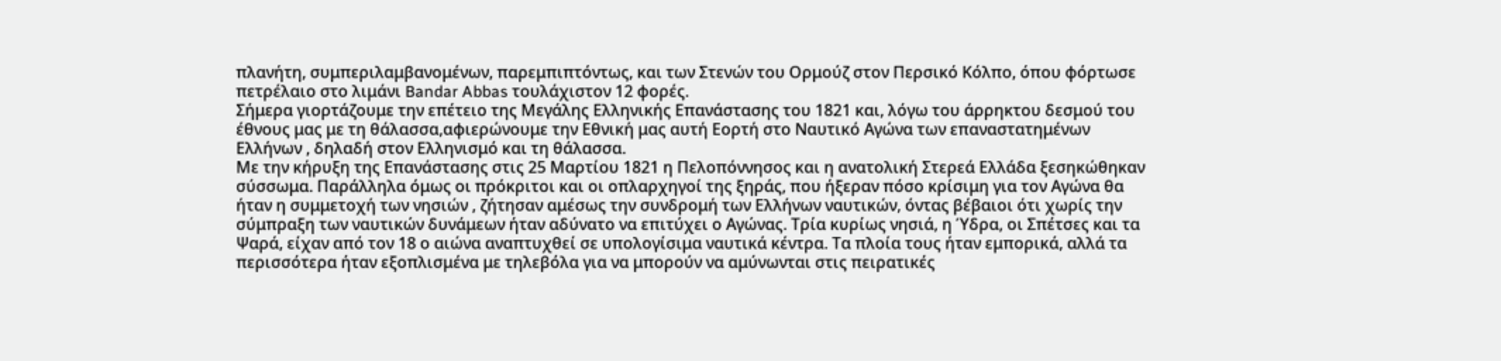πλανήτη, συμπεριλαμβανομένων, παρεμπιπτόντως, και των Στενών του Ορμούζ στον Περσικό Κόλπο, όπου φόρτωσε πετρέλαιο στο λιμάνι Bandar Abbas τουλάχιστον 12 φορές.
Σήμερα γιορτάζουμε την επέτειο της Μεγάλης Ελληνικής Επανάστασης του 1821 και, λόγω του άρρηκτου δεσμού του έθνους μας με τη θάλασσα,αφιερώνουμε την Εθνική μας αυτή Εορτή στο Ναυτικό Αγώνα των επαναστατημένων Ελλήνων , δηλαδή στον Ελληνισμό και τη θάλασσα.
Με την κήρυξη της Επανάστασης στις 25 Μαρτίου 1821 η Πελοπόννησος και η ανατολική Στερεά Ελλάδα ξεσηκώθηκαν σύσσωμα. Παράλληλα όμως οι πρόκριτοι και οι οπλαρχηγοί της ξηράς, που ήξεραν πόσο κρίσιμη για τον Αγώνα θα ήταν η συμμετοχή των νησιών , ζήτησαν αμέσως την συνδρομή των Ελλήνων ναυτικών, όντας βέβαιοι ότι χωρίς την σύμπραξη των ναυτικών δυνάμεων ήταν αδύνατο να επιτύχει ο Αγώνας. Τρία κυρίως νησιά, η Ύδρα, οι Σπέτσες και τα Ψαρά, είχαν από τον 18 ο αιώνα αναπτυχθεί σε υπολογίσιμα ναυτικά κέντρα. Τα πλοία τους ήταν εμπορικά, αλλά τα περισσότερα ήταν εξοπλισμένα με τηλεβόλα για να μπορούν να αμύνωνται στις πειρατικές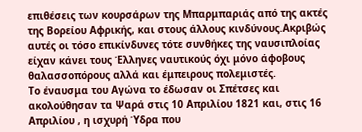επιθέσεις των κουρσάρων της Μπαρμπαριάς από της ακτές της Βορείου Αφρικής, και στους άλλους κινδύνους.Ακριβώς αυτές οι τόσο επικίνδυνες τότε συνθήκες της ναυσιπλοίας είχαν κάνει τους Έλληνες ναυτικούς όχι μόνο άφοβους θαλασσοπόρους αλλά και έμπειρους πολεμιστές.
Το έναυσμα του Αγώνα το έδωσαν οι Σπέτσες και ακολούθησαν τα Ψαρά στις 10 Απριλίου 1821 και, στις 16 Απριλίου , η ισχυρή Ύδρα που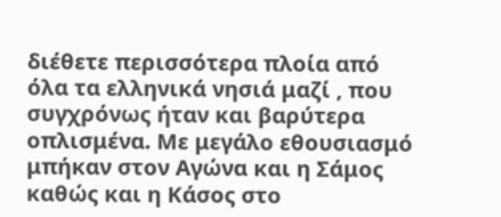διέθετε περισσότερα πλοία από όλα τα ελληνικά νησιά μαζί , που συγχρόνως ήταν και βαρύτερα οπλισμένα. Με μεγάλο εθουσιασμό μπήκαν στον Αγώνα και η Σάμος καθώς και η Κάσος στο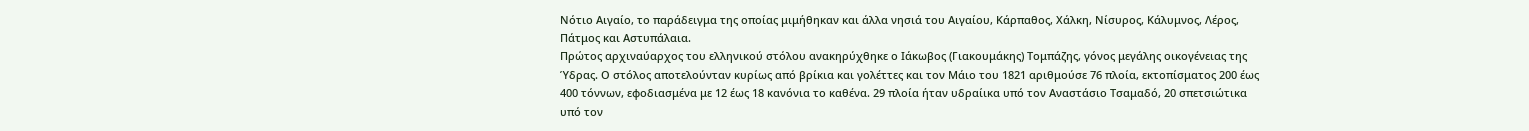Νότιο Αιγαίο, το παράδειγμα της οποίας μιμήθηκαν και άλλα νησιά του Αιγαίου, Κάρπαθος, Χάλκη, Νίσυρος, Κάλυμνος, Λέρος, Πάτμος και Αστυπάλαια.
Πρώτος αρχιναύαρχος του ελληνικού στόλου ανακηρύχθηκε ο Ιάκωβος (Γιακουμάκης) Τομπάζης, γόνος μεγάλης οικογένειας της Ύδρας. Ο στόλος αποτελούνταν κυρίως από βρίκια και γολέττες και τον Μάιο του 1821 αριθμούσε 76 πλοία, εκτοπίσματος 200 έως 400 τόννων, εφοδιασμένα με 12 έως 18 κανόνια το καθένα. 29 πλοία ήταν υδραίικα υπό τον Αναστάσιο Τσαμαδό, 20 σπετσιώτικα υπό τον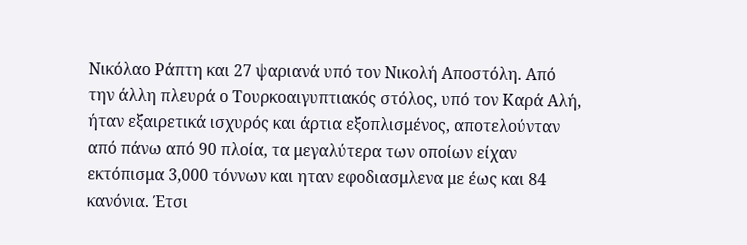Νικόλαο Ράπτη και 27 ψαριανά υπό τον Νικολή Αποστόλη. Από την άλλη πλευρά ο Τουρκοαιγυπτιακός στόλος, υπό τον Καρά Αλή, ήταν εξαιρετικά ισχυρός και άρτια εξοπλισμένος, αποτελούνταν από πάνω από 90 πλοία, τα μεγαλύτερα των οποίων είχαν εκτόπισμα 3,000 τόννων και ηταν εφοδιασμλενα με έως και 84 κανόνια. Έτσι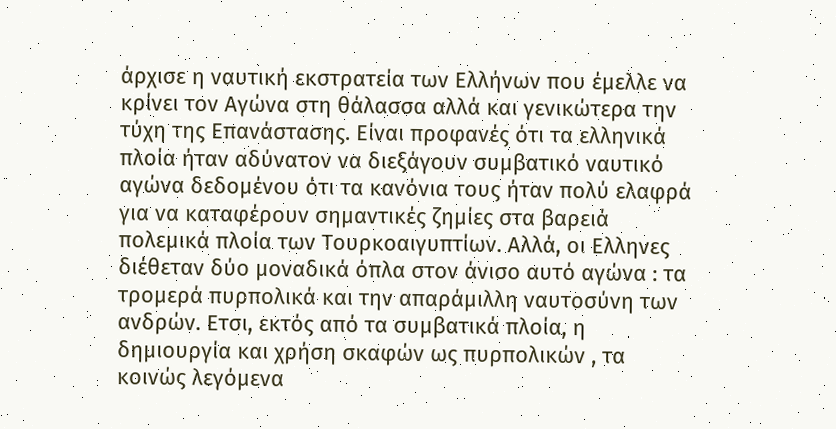άρχισε η ναυτική εκστρατεία των Ελλήνων που έμελλε να κρίνει τον Αγώνα στη θάλασσα αλλά και γενικώτερα την τύχη της Επανάστασης. Είναι προφανές ότι τα ελληνικά πλοία ήταν αδύνατον να διεξάγουν συμβατικό ναυτικό αγώνα δεδομένου ότι τα κανόνια τους ήταν πολύ ελαφρά για να καταφέρουν σημαντικές ζημίες στα βαρειά πολεμικά πλοία των Τουρκοαιγυπτίων. Αλλά, οι Ελληνες διέθεταν δύο μοναδικά όπλα στον άνισο αυτό αγώνα : τα τρομερά πυρπολικά και την απαράμιλλη ναυτοσύνη των ανδρών. Ετσι, εκτός από τα συμβατικά πλοία, η δημιουργία και χρήση σκαφών ως πυρπολικών , τα κοινώς λεγόμενα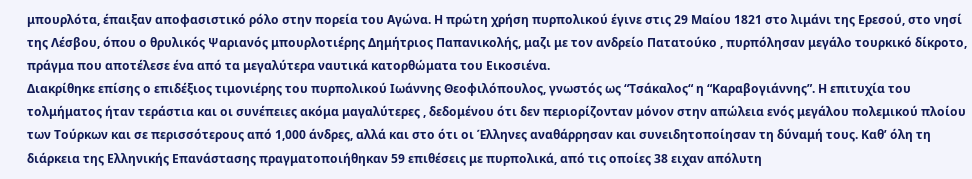μπουρλότα, έπαιξαν αποφασιστικό ρόλο στην πορεία του Αγώνα. Η πρώτη χρήση πυρπολικού έγινε στις 29 Μαίου 1821 στο λιμάνι της Ερεσού, στο νησί της Λέσβου, όπου ο θρυλικός Ψαριανός μπουρλοτιέρης Δημήτριος Παπανικολής, μαζι με τον ανδρείο Πατατούκο , πυρπόλησαν μεγάλο τουρκικό δίκροτο, πράγμα που αποτέλεσε ένα από τα μεγαλύτερα ναυτικά κατορθώματα του Εικοσιένα.
Διακρίθηκε επίσης ο επιδέξιος τιμονιέρης του πυρπολικού Ιωάννης Θεοφιλόπουλος, γνωστός ως “Τσάκαλος“ η “Καραβογιάννης”. Η επιτυχία του τολμήματος ήταν τεράστια και οι συνέπειες ακόμα μαγαλύτερες , δεδομένου ότι δεν περιορίζονταν μόνον στην απώλεια ενός μεγάλου πολεμικού πλοίου των Τούρκων και σε περισσότερους από 1,000 άνδρες, αλλά και στο ότι οι Έλληνες αναθάρρησαν και συνειδητοποίησαν τη δύναμή τους. Καθ’ όλη τη διάρκεια της Ελληνικής Επανάστασης πραγματοποιήθηκαν 59 επιθέσεις με πυρπολικά, από τις οποίες 38 ειχαν απόλυτη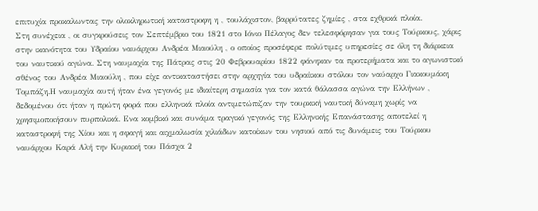επιτυχία προκαλωντας την ολοκληρωτική καταστροφη η , τουλάχιστον, βαρρύτατες ζημίες , στα εχθρικά πλοία.
Στη συνέχεια , οι συγκρούσεις τον Σεπτέμβριο του 1821 στο Ιόνιο Πέλαγος δεν τελεσφόρησαν για τους Τούρκους, χάρις στην ικανότητα του Υδραίου ναυάρχου Ανδρέα Μιαούλη , ο οποίος προσέφερε πολύτιμες υπηρεσίες σε όλη τη διάρκεια του ναυτικού αγώνα. Στη ναυμαχία της Πάτρας στις 20 Φεβρουαρίου 1822 φάνηκαν τα προτερήματα και το αγωνιστικό σθένος του Ανδρέα Μιαούλη , που είχε αντικαταστήσει στην αρχηγία του υδραίικου στόλου τον ναύαρχο Γιακουμάκη Τομπάζη.Η ναυμαχία αυτή ήταν ένα γεγονός με ιδιαίτερη σημασία για τον κατά θάλασσα αγώνα την Ελλήνων , δεδομένου ότι ήταν η πρώτη φορά που ελληνικά πλοία αντιμετώπιζαν την τουρκική ναυτική δύναμη χωρίς να χρησιμοποιήσουν πυρπολικά. Ενα κομβικό και συνάμα τραγικό γεγονός της Ελληνικής Επανάστασης αποτελεί η καταστροφή της Χίου και η σφαγή και αιχμαλωσία χιλιάδων κατοίκων του νησιού από τις δυνάμεις του Τούρκου ναυάρχου Καρά Αλή την Κυριακή του Πάσχα 2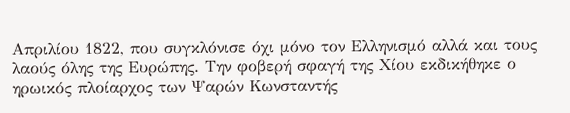Απριλίου 1822, που συγκλόνισε όχι μόνο τον Ελληνισμό αλλά και τους λαούς όλης της Ευρώπης. Την φοβερή σφαγή της Χίου εκδικήθηκε ο ηρωικός πλοίαρχος των Ψαρών Κωνσταντής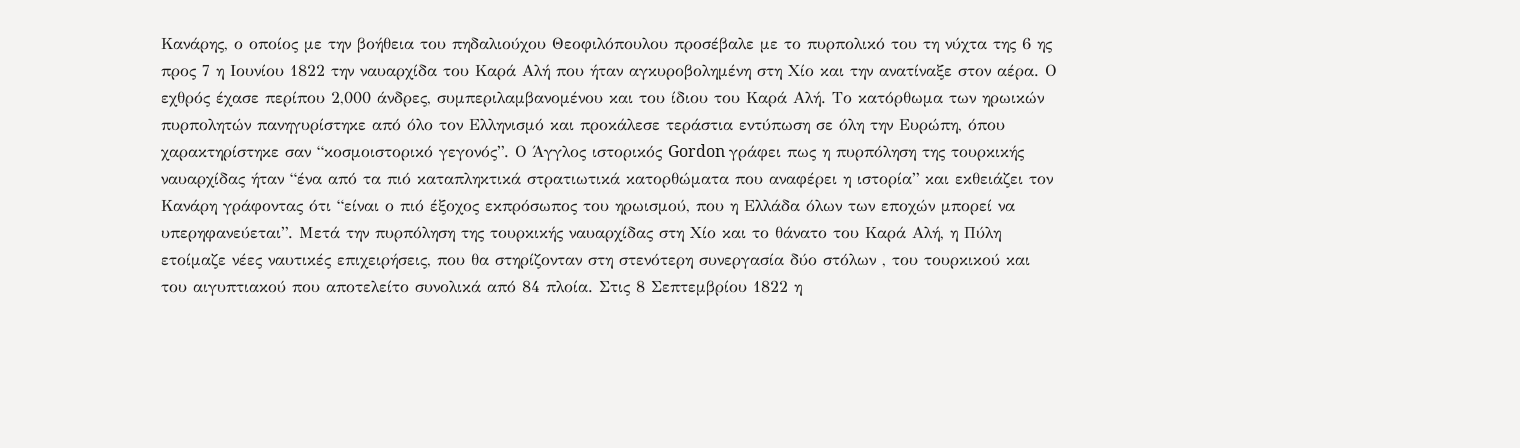Κανάρης, ο οποίος με την βοήθεια του πηδαλιούχου Θεοφιλόπουλου προσέβαλε με το πυρπολικό του τη νύχτα της 6 ης προς 7 η Ιουνίου 1822 την ναυαρχίδα του Καρά Αλή που ήταν αγκυροβολημένη στη Χίο και την ανατίναξε στον αέρα. Ο εχθρός έχασε περίπου 2,000 άνδρες, συμπεριλαμβανομένου και του ίδιου του Καρά Αλή. Το κατόρθωμα των ηρωικών πυρπολητών πανηγυρίστηκε από όλο τον Ελληνισμό και προκάλεσε τεράστια εντύπωση σε όλη την Ευρώπη, όπου χαρακτηρίστηκε σαν “κοσμοιστορικό γεγονός”. Ο Άγγλος ιστορικός Gordon γράφει πως η πυρπόληση της τουρκικής ναυαρχίδας ήταν “ένα από τα πιό καταπληκτικά στρατιωτικά κατορθώματα που αναφέρει η ιστορία” και εκθειάζει τον Κανάρη γράφοντας ότι “είναι ο πιό έξοχος εκπρόσωπος του ηρωισμού, που η Ελλάδα όλων των εποχών μπορεί να υπερηφανεύεται”. Μετά την πυρπόληση της τουρκικής ναυαρχίδας στη Χίο και το θάνατο του Καρά Αλή, η Πύλη ετοίμαζε νέες ναυτικές επιχειρήσεις, που θα στηρίζονταν στη στενότερη συνεργασία δύο στόλων , του τουρκικού και του αιγυπτιακού που αποτελείτο συνολικά από 84 πλοία. Στις 8 Σεπτεμβρίου 1822 η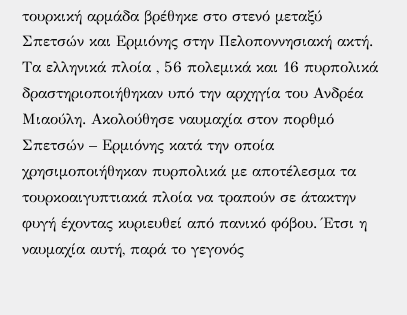τουρκική αρμάδα βρέθηκε στο στενό μεταξύ Σπετσών και Ερμιόνης στην Πελοποννησιακή ακτή. Τα ελληνικά πλοία , 56 πολεμικά και 16 πυρπολικά δραστηριοποιήθηκαν υπό την αρχηγία του Ανδρέα Μιαούλη. Ακολούθησε ναυμαχία στον πορθμό Σπετσών – Ερμιόνης κατά την οποία χρησιμοποιήθηκαν πυρπολικά με αποτέλεσμα τα τουρκοαιγυπτιακά πλοία να τραπούν σε άτακτην φυγή έχοντας κυριευθεί από πανικό φόβου. Έτσι η ναυμαχία αυτή, παρά το γεγονός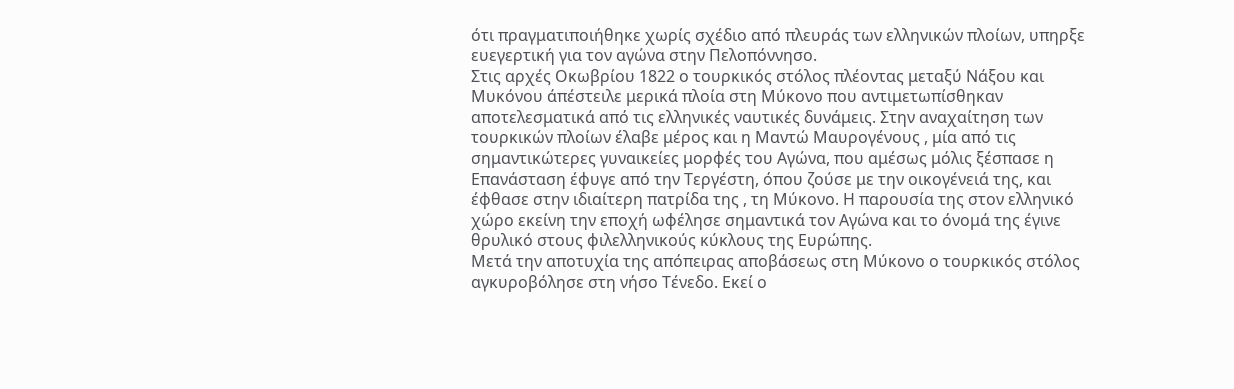ότι πραγματιποιήθηκε χωρίς σχέδιο από πλευράς των ελληνικών πλοίων, υπηρξε ευεγερτική για τον αγώνα στην Πελοπόννησο.
Στις αρχές Οκωβρίου 1822 ο τουρκικός στόλος πλέοντας μεταξύ Νάξου και Μυκόνου άπέστειλε μερικά πλοία στη Μύκονο που αντιμετωπίσθηκαν αποτελεσματικά από τις ελληνικές ναυτικές δυνάμεις. Στην αναχαίτηση των τουρκικών πλοίων έλαβε μέρος και η Μαντώ Μαυρογένους , μία από τις σημαντικώτερες γυναικείες μορφές του Αγώνα, που αμέσως μόλις ξέσπασε η Επανάσταση έφυγε από την Τεργέστη, όπου ζούσε με την οικογένειά της, και έφθασε στην ιδιαίτερη πατρίδα της , τη Μύκονο. Η παρουσία της στον ελληνικό χώρο εκείνη την εποχή ωφέλησε σημαντικά τον Αγώνα και το όνομά της έγινε θρυλικό στους φιλελληνικούς κύκλους της Ευρώπης.
Μετά την αποτυχία της απόπειρας αποβάσεως στη Μύκονο ο τουρκικός στόλος αγκυροβόλησε στη νήσο Τένεδο. Εκεί ο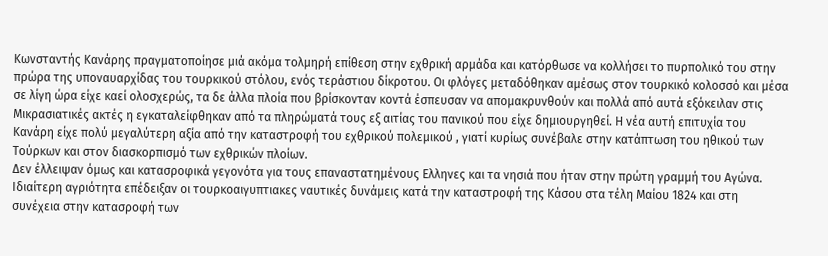Κωνσταντής Κανάρης πραγματοποίησε μιά ακόμα τολμηρή επίθεση στην εχθρική αρμάδα και κατόρθωσε να κολλήσει το πυρπολικό του στην πρώρα της υποναυαρχίδας του τουρκικού στόλου, ενός τεράστιου δίκροτου. Οι φλόγες μεταδόθηκαν αμέσως στον τουρκικό κολοσσό και μέσα σε λίγη ώρα είχε καεί ολοσχερώς, τα δε άλλα πλοία που βρίσκονταν κοντά έσπευσαν να απομακρυνθούν και πολλά από αυτά εξόκειλαν στις Μικρασιατικές ακτές η εγκαταλείφθηκαν από τα πληρώματά τους εξ αιτίας του πανικού που είχε δημιουργηθεί. Η νέα αυτή επιτυχία του Κανάρη είχε πολύ μεγαλύτερη αξία από την καταστροφή του εχθρικού πολεμικού , γιατί κυρίως συνέβαλε στην κατάπτωση του ηθικού των Τούρκων και στον διασκορπισμό των εχθρικών πλοίων.
Δεν έλλειψαν όμως και κατασροφικά γεγονότα για τους επαναστατημένους Ελληνες και τα νησιά που ήταν στην πρώτη γραμμή του Αγώνα.
Ιδιαίτερη αγριότητα επέδειξαν οι τουρκοαιγυπτιακες ναυτικές δυνάμεις κατά την καταστροφή της Κάσου στα τέλη Μαίου 1824 και στη συνέχεια στην κατασροφή των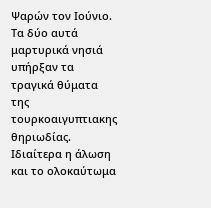Ψαρών τον Ιούνιο. Τα δύο αυτά μαρτυρικά νησιά υπήρξαν τα τραγικά θύματα της τουρκοαιγυπτιακης θηριωδίας. Ιδιαίτερα η άλωση και το ολοκαύτωμα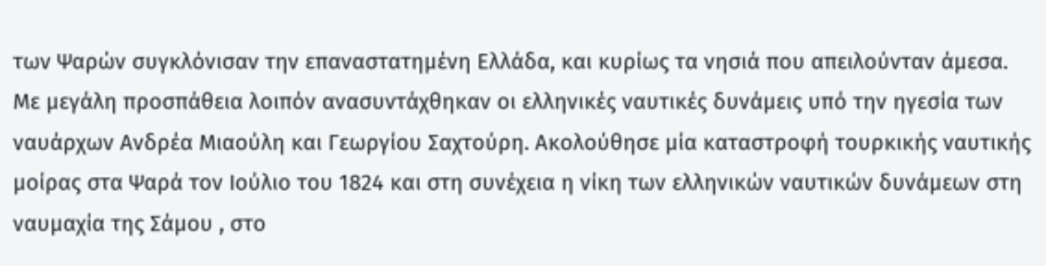των Ψαρών συγκλόνισαν την επαναστατημένη Ελλάδα, και κυρίως τα νησιά που απειλούνταν άμεσα. Με μεγάλη προσπάθεια λοιπόν ανασυντάχθηκαν οι ελληνικές ναυτικές δυνάμεις υπό την ηγεσία των ναυάρχων Ανδρέα Μιαούλη και Γεωργίου Σαχτούρη. Ακολούθησε μία καταστροφή τουρκικής ναυτικής μοίρας στα Ψαρά τον Ιούλιο του 1824 και στη συνέχεια η νίκη των ελληνικών ναυτικών δυνάμεων στη ναυμαχία της Σάμου , στο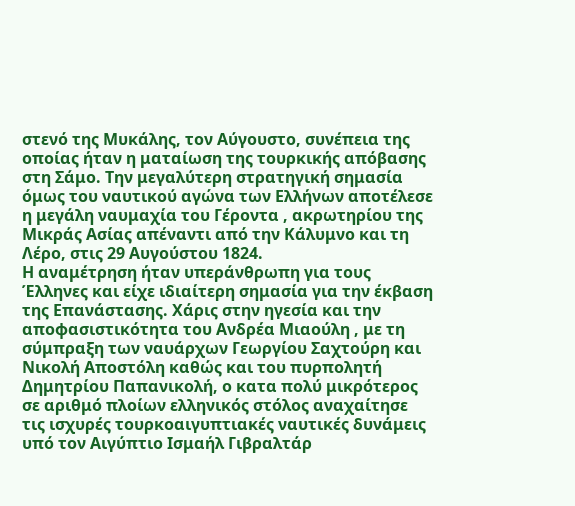στενό της Μυκάλης, τον Αύγουστο, συνέπεια της οποίας ήταν η ματαίωση της τουρκικής απόβασης στη Σάμο. Την μεγαλύτερη στρατηγική σημασία όμως του ναυτικού αγώνα των Ελλήνων αποτέλεσε η μεγάλη ναυμαχία του Γέροντα , ακρωτηρίου της Μικράς Ασίας απέναντι από την Κάλυμνο και τη Λέρο, στις 29 Αυγούστου 1824.
Η αναμέτρηση ήταν υπεράνθρωπη για τους Έλληνες και είχε ιδιαίτερη σημασία για την έκβαση της Επανάστασης. Χάρις στην ηγεσία και την αποφασιστικότητα του Ανδρέα Μιαούλη , με τη σύμπραξη των ναυάρχων Γεωργίου Σαχτούρη και Νικολή Αποστόλη καθώς και του πυρπολητή Δημητρίου Παπανικολή, ο κατα πολύ μικρότερος σε αριθμό πλοίων ελληνικός στόλος αναχαίτησε τις ισχυρές τουρκοαιγυπτιακές ναυτικές δυνάμεις υπό τον Αιγύπτιο Ισμαήλ Γιβραλτάρ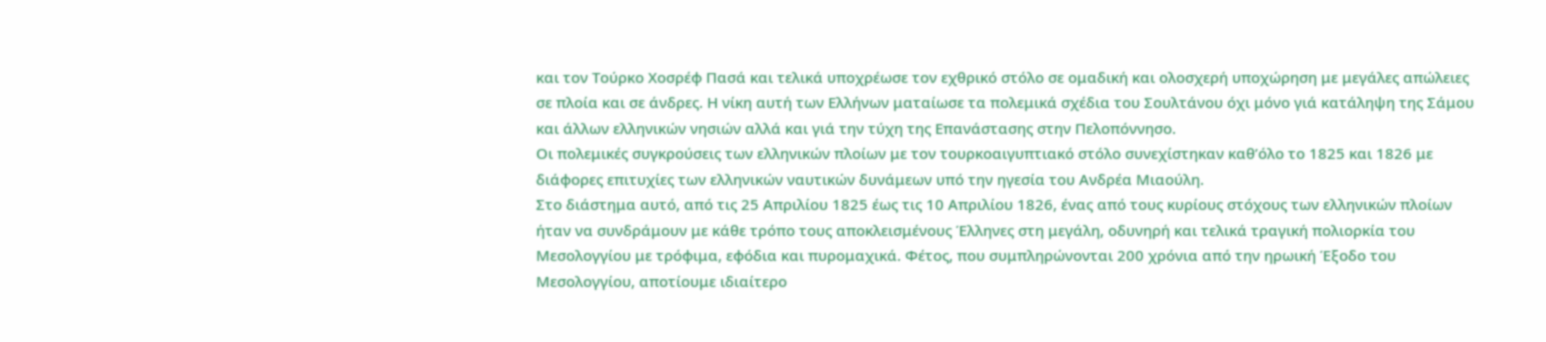και τον Τούρκο Χοσρέφ Πασά και τελικά υποχρέωσε τον εχθρικό στόλο σε ομαδική και ολοσχερή υποχώρηση με μεγάλες απώλειες σε πλοία και σε άνδρες. Η νίκη αυτή των Ελλήνων ματαίωσε τα πολεμικά σχέδια του Σουλτάνου όχι μόνο γιά κατάληψη της Σάμου και άλλων ελληνικών νησιών αλλά και γιά την τύχη της Επανάστασης στην Πελοπόννησο.
Οι πολεμικές συγκρούσεις των ελληνικών πλοίων με τον τουρκοαιγυπτιακό στόλο συνεχίστηκαν καθ’όλο το 1825 και 1826 με διάφορες επιτυχίες των ελληνικών ναυτικών δυνάμεων υπό την ηγεσία του Ανδρέα Μιαούλη.
Στο διάστημα αυτό, από τις 25 Απριλίου 1825 έως τις 10 Απριλίου 1826, ένας από τους κυρίους στόχους των ελληνικών πλοίων ήταν να συνδράμουν με κάθε τρόπο τους αποκλεισμένους Έλληνες στη μεγάλη, οδυνηρή και τελικά τραγική πολιορκία του Μεσολογγίου με τρόφιμα, εφόδια και πυρομαχικά. Φέτος, που συμπληρώνονται 200 χρόνια από την ηρωική Έξοδο του Μεσολογγίου, αποτίουμε ιδιαίτερο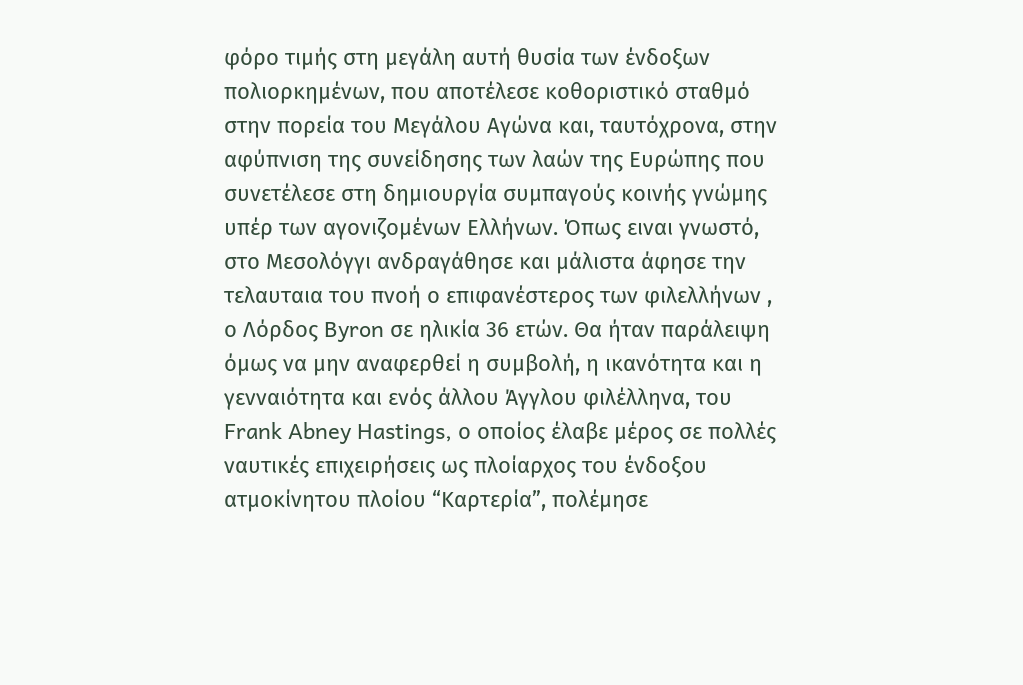φόρο τιμής στη μεγάλη αυτή θυσία των ένδοξων πολιορκημένων, που αποτέλεσε κοθοριστικό σταθμό στην πορεία του Μεγάλου Αγώνα και, ταυτόχρονα, στην αφύπνιση της συνείδησης των λαών της Ευρώπης που συνετέλεσε στη δημιουργία συμπαγούς κοινής γνώμης υπέρ των αγονιζομένων Ελλήνων. Όπως ειναι γνωστό, στο Μεσολόγγι ανδραγάθησε και μάλιστα άφησε την τελαυταια του πνοή ο επιφανέστερος των φιλελλήνων , ο Λόρδος Byron σε ηλικία 36 ετών. Θα ήταν παράλειψη όμως να μην αναφερθεί η συμβολή, η ικανότητα και η γενναιότητα και ενός άλλου Άγγλου φιλέλληνα, του Frank Abney Hastings, ο οποίος έλαβε μέρος σε πολλές ναυτικές επιχειρήσεις ως πλοίαρχος του ένδοξου ατμοκίνητου πλοίου “Καρτερία”, πολέμησε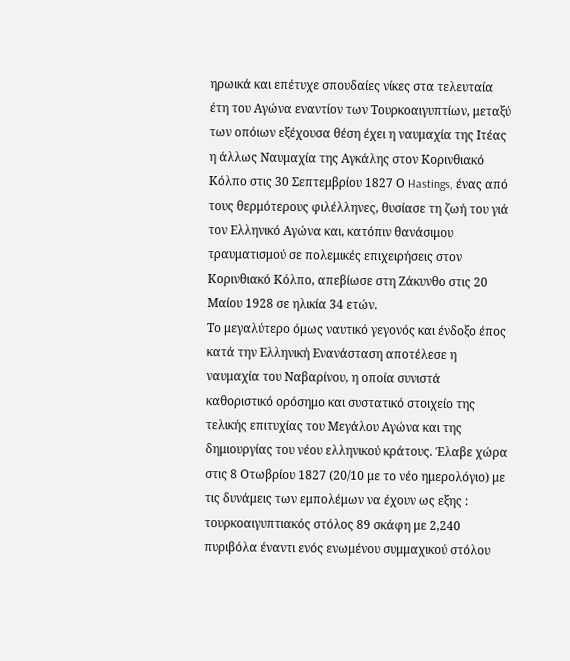ηρωικά και επέτυχε σπουδαίες νίκες στα τελευταία έτη του Αγώνα εναντίον των Τουρκοαιγυπτίων, μεταξύ των οπόιων εξέχουσα θέση έχει η ναυμαχία της Ιτέας η άλλως Ναυμαχία της Αγκάλης στον Κορινθιακό Κόλπο στις 30 Σεπτεμβρίου 1827 Ο Hastings, ένας από τους θερμότερους φιλέλληνες, θυσίασε τη ζωή του γιά τον Ελληνικό Αγώνα και, κατόπιν θανάσιμου τραυματισμού σε πολεμικές επιχειρήσεις στον Κορινθιακό Κόλπο, απεβίωσε στη Ζάκυνθο στις 20 Μαίου 1928 σε ηλικία 34 ετών.
Το μεγαλύτερο όμως ναυτικό γεγονός και ένδοξο έπος κατά την Ελληνική Ενανάσταση αποτέλεσε η ναυμαχία του Ναβαρίνου, η οποία συνιστά καθοριστικό ορόσημο και συστατικό στοιχείο της τελικής επιτυχίας του Μεγάλου Αγώνα και της δημιουργίας του νέου ελληνικού κράτους. Έλαβε χώρα στις 8 Οτωβρίου 1827 (20/10 με το νέο ημερολόγιο) με τις δυνάμεις των εμπολέμων να έχουν ως εξης : τουρκοαιγυπτιακός στόλος 89 σκάφη με 2,240 πυριβόλα έναντι ενός ενωμένου συμμαχικού στόλου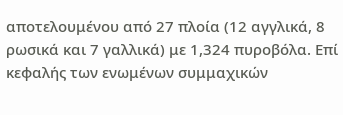αποτελουμένου από 27 πλοία (12 αγγλικά, 8 ρωσικά και 7 γαλλικά) με 1,324 πυροβόλα. Επί κεφαλής των ενωμένων συμμαχικών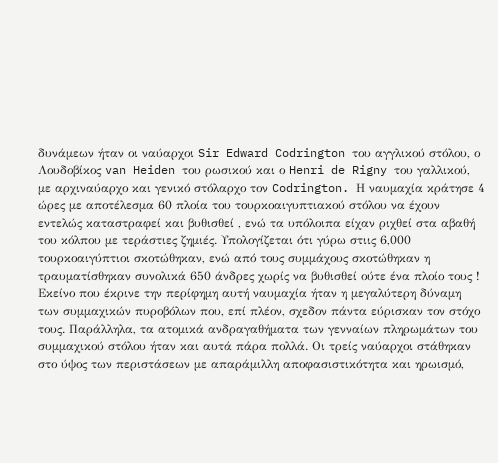δυνάμεων ήταν οι ναύαρχοι Sir Edward Codrington του αγγλικού στόλου, ο Λουδοβίκος van Heiden του ρωσικού και ο Henri de Rigny του γαλλικού, με αρχιναύαρχο και γενικό στόλαρχο τον Codrington. Η ναυμαχία κράτησε 4 ώρες με αποτέλεσμα 60 πλοία του τουρκοαιγυπτιακού στόλου να έχουν εντελώς καταστραφεί και βυθισθεί , ενώ τα υπόλοιπα είχαν ριχθεί στα αβαθή του κόλπου με τεράστιες ζημιές. Υπολογίζεται ότι γύρω στιις 6,000 τουρκοαιγύπτιοι σκοτώθηκαν, ενώ από τους συμμάχους σκοτώθηκαν η τραυματίσθηκαν συνολικά 650 άνδρες χωρίς να βυθισθεί ούτε ένα πλοίο τους ! Εκείνο που έκρινε την περίφημη αυτή ναυμαχία ήταν η μεγαλύτερη δύναμη των συμμαχικών πυροβόλων που, επί πλέον, σχεδον πάντα εύρισκαν τον στόχο τους. Παράλληλα, τα ατομικά ανδραγαθήματα των γενναίων πληρωμάτων του συμμαχικού στόλου ήταν και αυτά πάρα πολλά. Οι τρείς ναύαρχοι στάθηκαν στο ύψος των περιστάσεων με απαράμιλλη αποφασιστικότητα και ηρωισμό,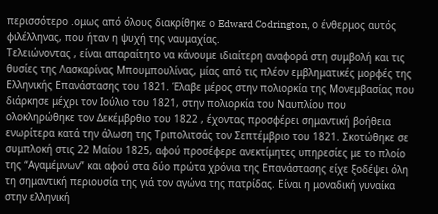περισσότερο .ομως από όλους διακρίθηκε ο Edward Codrington, ο ένθερμος αυτός φιλέλληνας, που ήταν η ψυχή της ναυμαχίας.
Τελειώνοντας , είναι απαραίτητο να κάνουμε ιδιαίτερη αναφορά στη συμβολή και τις θυσίες της Λασκαρίνας Μπουμπουλίνας, μίας από τις πλέον εμβληματικές μορφές της Ελληνικής Επανάστασης του 1821. Έλαβε μέρος στην πολιορκία της Μονεμβασίας που διάρκησε μέχρι τον Ιούλιο του 1821, στην πολιορκία του Ναυπλίου που ολοκληρώθηκε τον Δεκέμβρθιο του 1822 , έχοντας προσφέρει σημαντική βοήθεια ενωρίτερα κατά την άλωση της Τριπολιτσάς τον Σεπτέμβριο του 1821. Σκοτώθηκε σε συμπλοκή στις 22 Μαίου 1825, αφού προσέφερε ανεκτίμητες υπηρεσίες με το πλοίο της “Αγαμέμνων” και αφού στα δύο πρώτα χρόνια της Επανάστασης είχε ξοδέψει όλη τη σημαντική περιουσία της γιά τον αγώνα της πατρίδας. Είναι η μοναδική γυναίκα στην ελληνική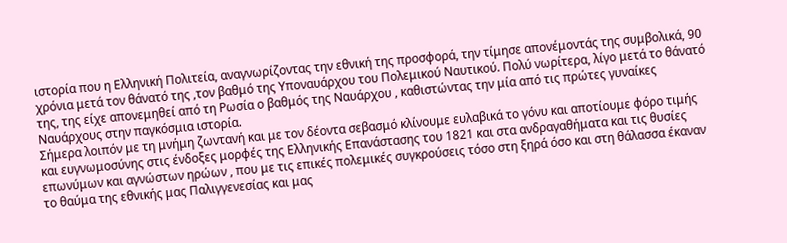ιστορία που η Ελληνική Πολιτεία, αναγνωρίζοντας την εθνική της προσφορά, την τίμησε απονέμοντάς της συμβολικά, 90 χρόνια μετά τον θάνατό της ,τον βαθμό της Υποναυάρχου του Πολεμικού Ναυτικού. Πολύ νωρίτερα, λίγο μετά το θάνατό της, της είχε απονεμηθεί από τη Ρωσία ο βαθμός της Ναυάρχου , καθιστώντας την μία από τις πρώτες γυναίκες Ναυάρχους στην παγκόσμια ιστορία.
Σήμερα λοιπόν με τη μνήμη ζωντανή και με τον δέοντα σεβασμό κλίνουμε ευλαβικά το γόνυ και αποτίουμε φόρο τιμής και ευγνωμοσύνης στις ένδοξες μορφές της Ελληνικής Επανάστασης του 1821 και στα ανδραγαθήματα και τις θυσίες επωνύμων και αγνώστων ηρώων , που με τις επικές πολεμικές συγκρούσεις τόσο στη ξηρά όσο και στη θάλασσα έκαναν το θαύμα της εθνικής μας Παλιγγενεσίας και μας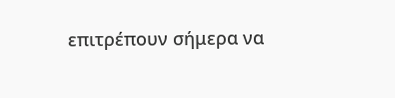επιτρέπουν σήμερα να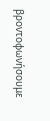βροντοφωνήσουμε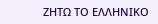ΖΗΤΩ ΤΟ ΕΛΛΗΝΙΚΟ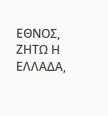ΕΘΝΟΣ, ΖΗΤΩ Η ΕΛΛΑΔΑ,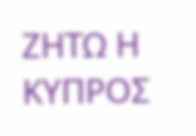ΖΗΤΩ Η ΚΥΠΡΟΣ